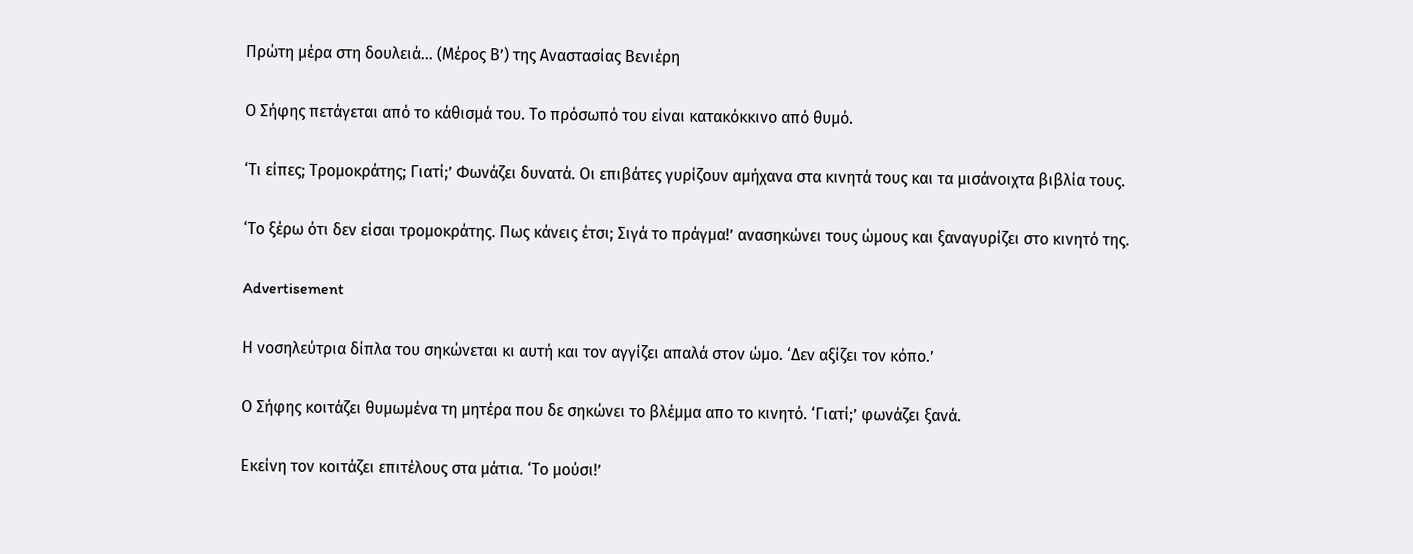Πρώτη μέρα στη δουλειά… (Μέρος Β’) της Αναστασίας Βενιέρη

Ο Σήφης πετάγεται από το κάθισμά του. Το πρόσωπό του είναι κατακόκκινο από θυμό.

‘Τι είπες; Τρομοκράτης; Γιατί;’ Φωνάζει δυνατά. Οι επιβάτες γυρίζουν αμήχανα στα κινητά τους και τα μισάνοιχτα βιβλία τους.

‘Το ξέρω ότι δεν είσαι τρομοκράτης. Πως κάνεις έτσι; Σιγά το πράγμα!’ ανασηκώνει τους ώμους και ξαναγυρίζει στο κινητό της.

Advertisement

Η νοσηλεύτρια δίπλα του σηκώνεται κι αυτή και τον αγγίζει απαλά στον ώμο. ‘Δεν αξίζει τον κόπο.’

Ο Σήφης κοιτάζει θυμωμένα τη μητέρα που δε σηκώνει το βλέμμα απο το κινητό. ‘Γιατί;’ φωνάζει ξανά.

Εκείνη τον κοιτάζει επιτέλους στα μάτια. ‘Το μούσι!’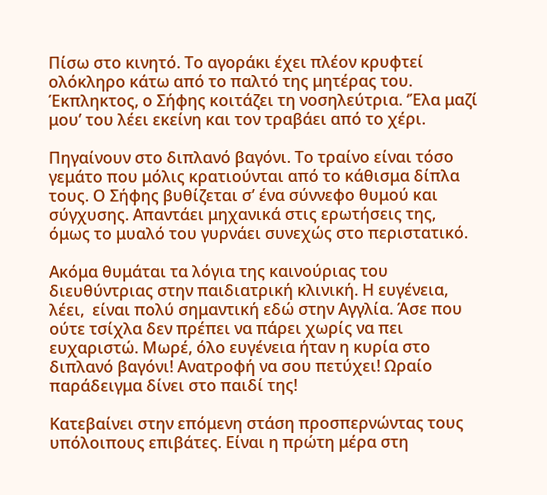Πίσω στο κινητό. Το αγοράκι έχει πλέον κρυφτεί ολόκληρο κάτω από το παλτό της μητέρας του. Έκπληκτος, ο Σήφης κοιτάζει τη νοσηλεύτρια. ‘Έλα μαζί μου’ του λέει εκείνη και τον τραβάει από το χέρι.

Πηγαίνουν στο διπλανό βαγόνι. Το τραίνο είναι τόσο γεμάτο που μόλις κρατιούνται από το κάθισμα δίπλα τους. Ο Σήφης βυθίζεται σ’ ένα σύννεφο θυμού και σύγχυσης. Απαντάει μηχανικά στις ερωτήσεις της, όμως το μυαλό του γυρνάει συνεχώς στο περιστατικό.

Ακόμα θυμάται τα λόγια της καινούριας του διευθύντριας στην παιδιατρική κλινική. Η ευγένεια, λέει,  είναι πολύ σημαντική εδώ στην Αγγλία. Άσε που ούτε τσίχλα δεν πρέπει να πάρει χωρίς να πει ευχαριστώ. Μωρέ, όλο ευγένεια ήταν η κυρία στο διπλανό βαγόνι! Ανατροφή να σου πετύχει! Ωραίο παράδειγμα δίνει στο παιδί της!

Κατεβαίνει στην επόμενη στάση προσπερνώντας τους υπόλοιπους επιβάτες. Είναι η πρώτη μέρα στη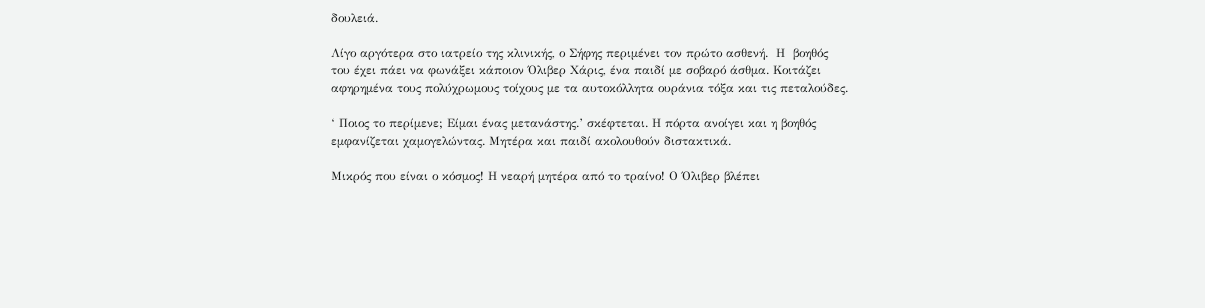δουλειά.

Λίγο αργότερα στο ιατρείο της κλινικής, ο Σήφης περιμένει τον πρώτο ασθενή.  Η  βοηθός του έχει πάει να φωνάξει κάποιον Όλιβερ Χάρις, ένα παιδί με σοβαρό άσθμα. Κοιτάζει αφηρημένα τους πολύχρωμους τοίχους με τα αυτοκόλλητα ουράνια τόξα και τις πεταλούδες.

‘ Ποιος το περίμενε; Είμαι ένας μετανάστης.’ σκέφτεται. Η πόρτα ανοίγει και η βοηθός εμφανίζεται χαμογελώντας. Μητέρα και παιδί ακολουθούν διστακτικά.

Μικρός που είναι ο κόσμος! Η νεαρή μητέρα από το τραίνο! Ο Όλιβερ βλέπει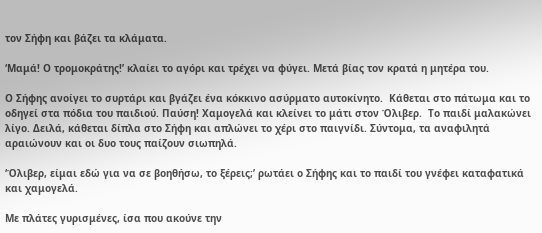τον Σήφη και βάζει τα κλάματα.

‘Μαμά! Ο τρομοκράτης!’ κλαίει το αγόρι και τρέχει να φύγει. Μετά βίας τον κρατά η μητέρα του.

Ο Σήφης ανοίγει το συρτάρι και βγάζει ένα κόκκινο ασύρματο αυτοκίνητο.  Κάθεται στο πάτωμα και το οδηγεί στα πόδια του παιδιού. Παύση! Χαμογελά και κλείνει το μάτι στον Όλιβερ.  Το παιδί μαλακώνει λίγο. Δειλά, κάθεται δίπλα στο Σήφη και απλώνει το χέρι στο παιγνίδι. Σύντομα, τα αναφιλητά αραιώνουν και οι δυο τους παίζουν σιωπηλά.

‘Όλιβερ, είμαι εδώ για να σε βοηθήσω, το ξέρεις;’ ρωτάει ο Σήφης και το παιδί του γνέφει καταφατικά και χαμογελά.

Με πλάτες γυρισμένες, ίσα που ακούνε την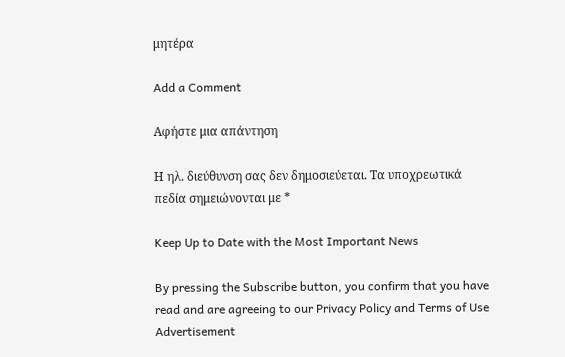μητέρα

Add a Comment

Αφήστε μια απάντηση

Η ηλ. διεύθυνση σας δεν δημοσιεύεται. Τα υποχρεωτικά πεδία σημειώνονται με *

Keep Up to Date with the Most Important News

By pressing the Subscribe button, you confirm that you have read and are agreeing to our Privacy Policy and Terms of Use
Advertisement